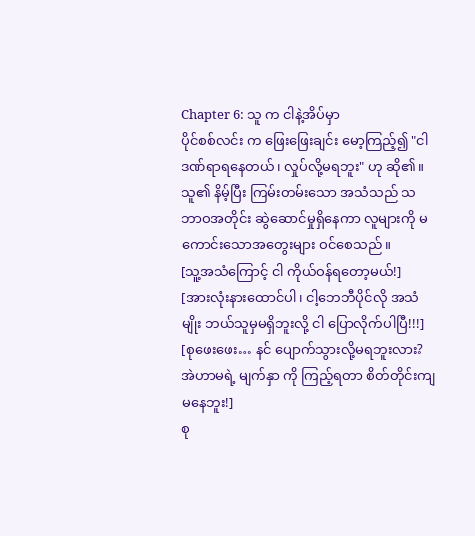Chapter 6: သူ က ငါနဲ့အိပ်မှာ
ပိုင်စစ်လင်း က ဖြေးဖြေးချင်း မော့ကြည့်၍ "ငါ ဒဏ်ရာရနေတယ်၊ လှုပ်လို့မရဘူး" ဟု ဆို၏။ သူ၏ နိမ့်ပြီး ကြမ်းတမ်းသော အသံသည် သဘာဝအတိုင်း ဆွဲဆောင်မှုရှိနေကာ လူများကို မကောင်းသောအတွေးများ ဝင်စေသည်။
[သူ့အသံကြောင့် ငါ ကိုယ်ဝန်ရတော့မယ်!]
[အားလုံးနားထောင်ပါ၊ ငါ့ဘေဘီပိုင်လို အသံမျိုး ဘယ်သူမှမရှိဘူးလို့ ငါ ပြောလိုက်ပါပြီ!!!]
[စုဖေးဖေး… နင် ပျောက်သွားလို့မရဘူးလား? အဲဟာမရဲ့ မျက်နှာ ကို ကြည့်ရတာ စိတ်တိုင်းကျမနေဘူး!]
စု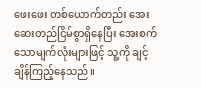ဖေးဖေး တစ်ယောက်တည်း အေးဆေးတည်ငြိမ်စွာရှိနေပြီး အေးစက်သောမျက်လုံးများဖြင့် သူ့ကို ချင့်ချိန်ကြည့်နေသည်။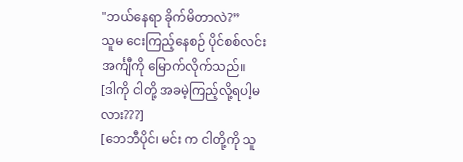"ဘယ်နေရာ ခိုက်မိတာလဲ?”
သူမ ငေးကြည့်နေစဉ် ပိုင်စစ်လင်း အင်္ကျီကို မြောက်လိုက်သည်။
[ဒါကို ငါတို့ အခမဲ့ကြည့်လို့ရပါ့မလား???]
[ဘေဘီပိုင်၊ မင်း က ငါတို့ကို သူ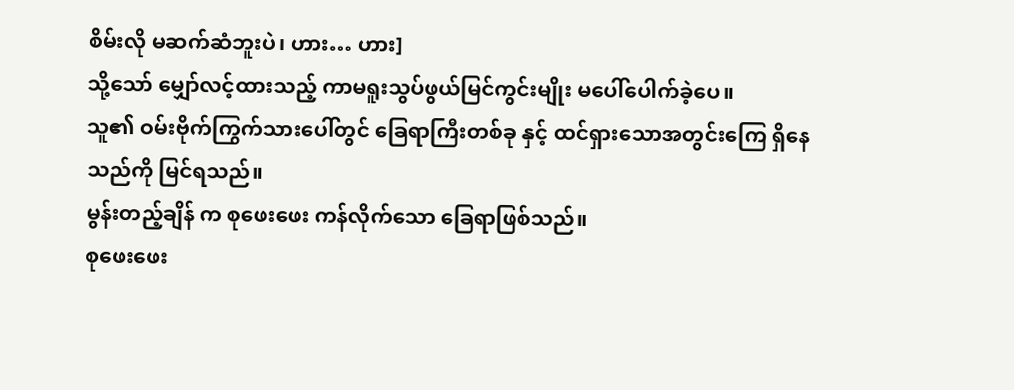စိမ်းလို မဆက်ဆံဘူးပဲ၊ ဟား… ဟား]
သို့သော် မျှော်လင့်ထားသည့် ကာမရူးသွပ်ဖွယ်မြင်ကွင်းမျိုး မပေါ်ပေါက်ခဲ့ပေ။
သူ၏ ဝမ်းဗိုက်ကြွက်သားပေါ်တွင် ခြေရာကြီးတစ်ခု နှင့် ထင်ရှားသောအတွင်းကြေ ရှိနေသည်ကို မြင်ရသည်။
မွန်းတည့်ချိန် က စုဖေးဖေး ကန်လိုက်သော ခြေရာဖြစ်သည်။
စုဖေးဖေး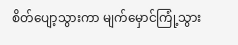စိတ်ပျော့သွားကာ မျက်မှောင်ကြုံ့သွား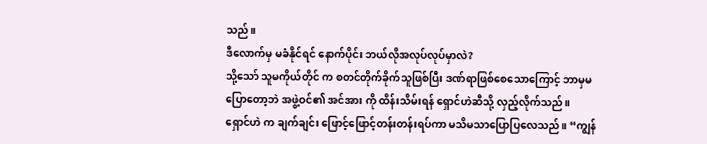သည်။
ဒီလောက်မှ မခံနိုင်ရင် နောက်ပိုင်း ဘယ်လိုအလုပ်လုပ်မှာလဲ?
သို့သော် သူမကိုယ်တိုင် က စတင်တိုက်ခိုက်သူဖြစ်ပြီး ဒဏ်ရာဖြစ်စေသောကြောင့် ဘာမှမပြောတော့ဘဲ အဖွဲ့ဝင်၏ အင်အား ကို ထိန်းသိမ်းရန် ရှောင်ဟဲဆီသို့ လှည့်လိုက်သည်။
ရှောင်ဟဲ က ချက်ချင်း ဖြောင့်ဖြောင့်တန်းတန်းရပ်ကာ မသိမသာပြောပြလေသည်။ “ကျွန်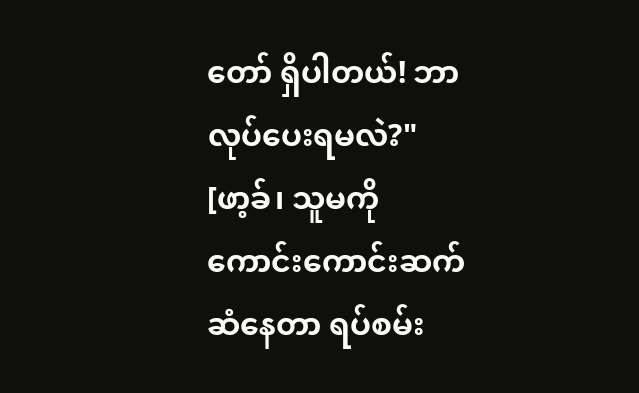တော် ရှိပါတယ်! ဘာလုပ်ပေးရမလဲ?"
[ဖာ့ခ်၊ သူမကို ကောင်းကောင်းဆက်ဆံနေတာ ရပ်စမ်း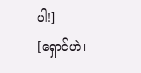ပါ!]
[ရှောင်ဟဲ၊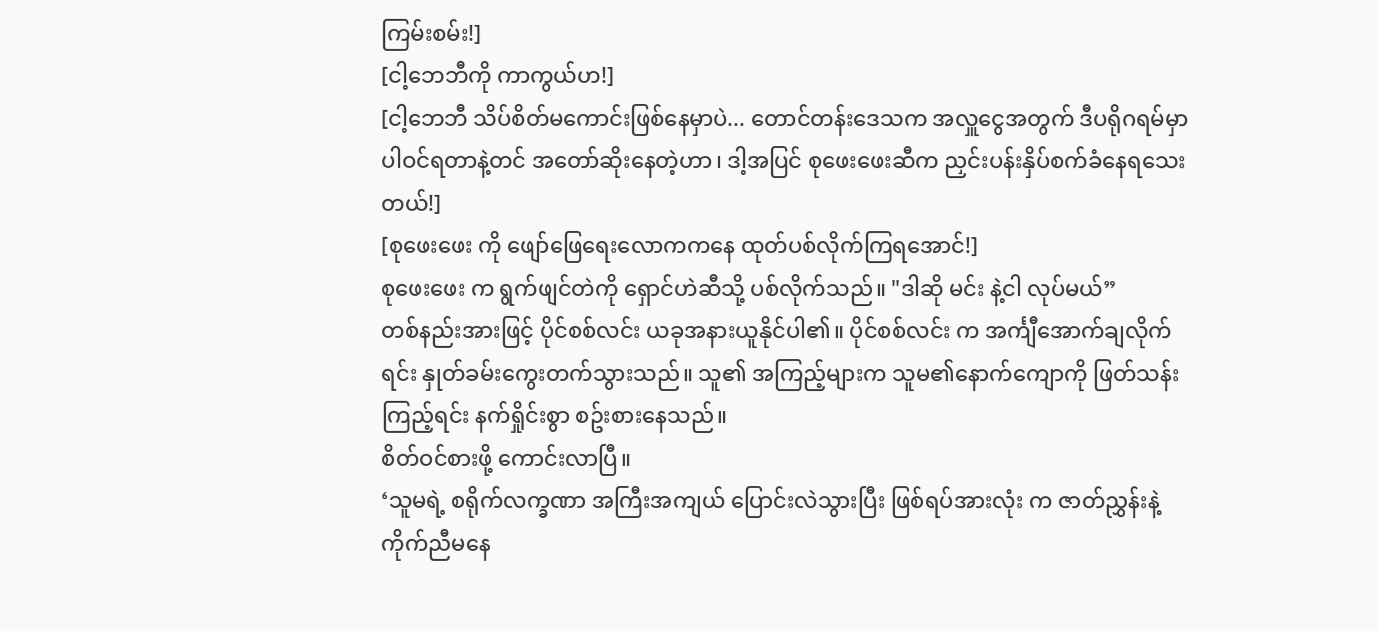ကြမ်းစမ်း!]
[ငါ့ဘေဘီကို ကာကွယ်ဟ!]
[ငါ့ဘေဘီ သိပ်စိတ်မကောင်းဖြစ်နေမှာပဲ... တောင်တန်းဒေသက အလှူငွေအတွက် ဒီပရိုဂရမ်မှာ ပါဝင်ရတာနဲ့တင် အတော်ဆိုးနေတဲ့ဟာ၊ ဒါ့အပြင် စုဖေးဖေးဆီက ညှင်းပန်းနှိပ်စက်ခံနေရသေးတယ်!]
[စုဖေးဖေး ကို ဖျော်ဖြေရေးလောကကနေ ထုတ်ပစ်လိုက်ကြရအောင်!]
စုဖေးဖေး က ရွက်ဖျင်တဲကို ရှောင်ဟဲဆီသို့ ပစ်လိုက်သည်။ "ဒါဆို မင်း နဲ့ငါ လုပ်မယ်”
တစ်နည်းအားဖြင့် ပိုင်စစ်လင်း ယခုအနားယူနိုင်ပါ၏။ ပိုင်စစ်လင်း က အင်္ကျီအောက်ချလိုက်ရင်း နှုတ်ခမ်းကွေးတက်သွားသည်။ သူ၏ အကြည့်များက သူမ၏နောက်ကျောကို ဖြတ်သန်းကြည့်ရင်း နက်ရှိုင်းစွာ စဥ်းစားနေသည်။
စိတ်ဝင်စားဖို့ ကောင်းလာပြီ။
‘သူမရဲ့ စရိုက်လက္ခဏာ အကြီးအကျယ် ပြောင်းလဲသွားပြီး ဖြစ်ရပ်အားလုံး က ဇာတ်ညွှန်းနဲ့ ကိုက်ညီမနေ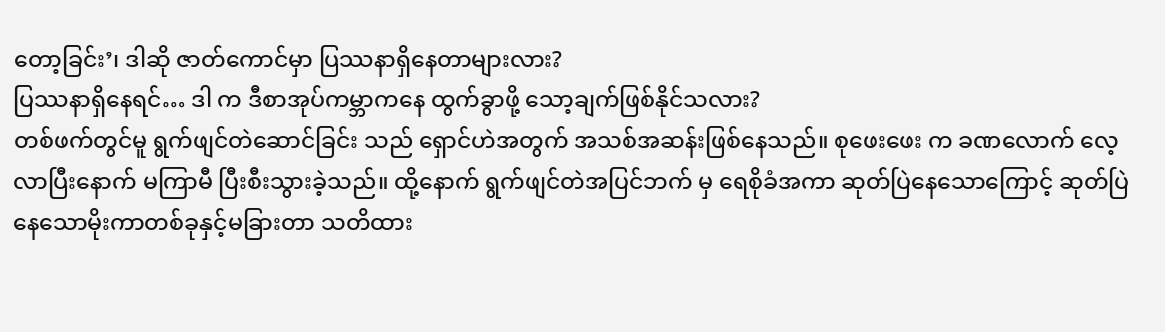တော့ခြင်း’၊ ဒါဆို ဇာတ်ကောင်မှာ ပြဿနာရှိနေတာများလား?
ပြဿနာရှိနေရင်… ဒါ က ဒီစာအုပ်ကမ္ဘာကနေ ထွက်ခွာဖို့ သော့ချက်ဖြစ်နိုင်သလား?
တစ်ဖက်တွင်မူ ရွက်ဖျင်တဲဆောင်ခြင်း သည် ရှောင်ဟဲအတွက် အသစ်အဆန်းဖြစ်နေသည်။ စုဖေးဖေး က ခဏလောက် လေ့လာပြီးနောက် မကြာမီ ပြီးစီးသွားခဲ့သည်။ ထို့နောက် ရွက်ဖျင်တဲအပြင်ဘက် မှ ရေစိုခံအကာ ဆုတ်ပြဲနေသောကြောင့် ဆုတ်ပြဲနေသောမိုးကာတစ်ခုနှင့်မခြားတာ သတိထား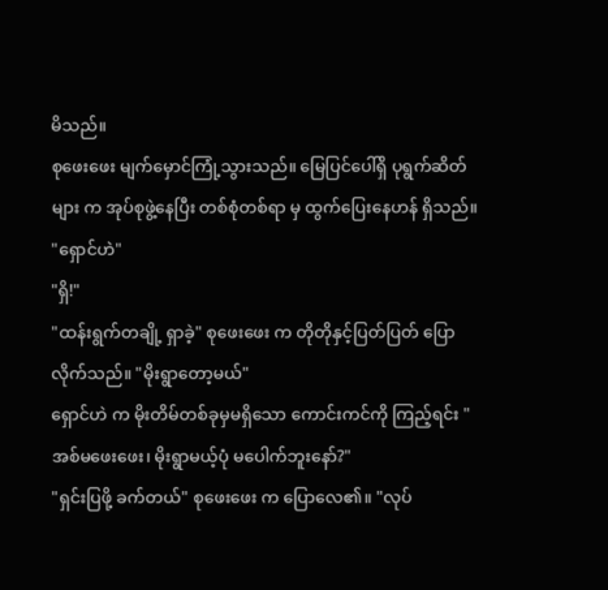မိသည်။
စုဖေးဖေး မျက်မှောင်ကြုံ့သွားသည်။ မြေပြင်ပေါ်ရှိ ပုရွက်ဆိတ်များ က အုပ်စုဖွဲ့နေပြီး တစ်စုံတစ်ရာ မှ ထွက်ပြေးနေဟန် ရှိသည်။
"ရှောင်ဟဲ"
"ရှိ!"
"ထန်းရွက်တချို့ ရှာခဲ့" စုဖေးဖေး က တိုတိုနှင့်ပြတ်ပြတ် ပြောလိုက်သည်။ "မိုးရွာတော့မယ်"
ရှောင်ဟဲ က မိုးတိမ်တစ်ခုမှမရှိသော ကောင်းကင်ကို ကြည့်ရင်း "အစ်မဖေးဖေး၊ မိုးရွာမယ့်ပုံ မပေါက်ဘူးနော်?"
"ရှင်းပြဖို့ ခက်တယ်" စုဖေးဖေး က ပြောလေ၏။ "လုပ်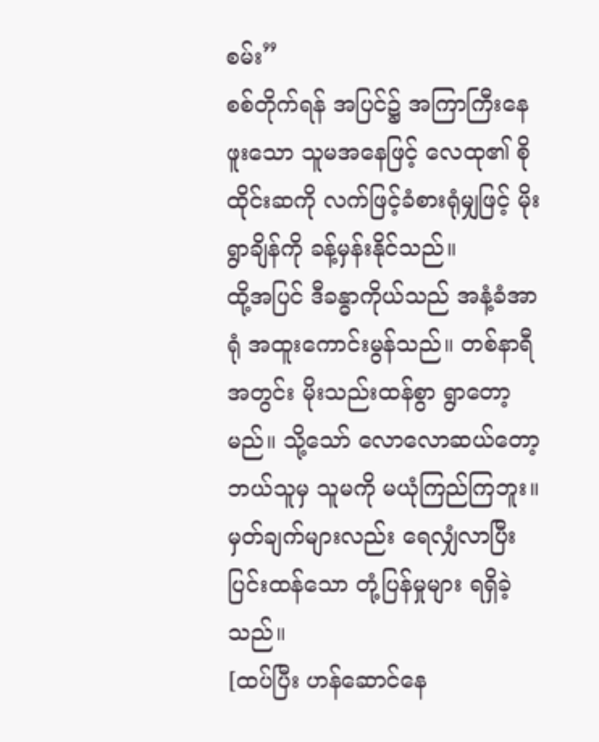စမ်း”
စစ်တိုက်ရန် အပြင်၌ အကြာကြီးနေဖူးသော သူမအနေဖြင့် လေထု၏ စိုထိုင်းဆကို လက်ဖြင့်ခံစားရုံမျှဖြင့် မိုးရွာချိန်ကို ခန့်မှန်းနိုင်သည်။
ထို့အပြင် ဒီခန္ဓာကိုယ်သည် အနံ့ခံအာရုံ အထူးကောင်းမွန်သည်။ တစ်နာရီအတွင်း မိုးသည်းထန်စွာ ရွာတော့မည်။ သို့သော် လောလောဆယ်တော့ ဘယ်သူမှ သူမကို မယုံကြည်ကြဘူး။
မှတ်ချက်များလည်း ရေလျှံလာပြီး ပြင်းထန်သော တုံ့ပြန်မှုများ ရရှိခဲ့သည်။
[ထပ်ပြီး ဟန်ဆောင်နေ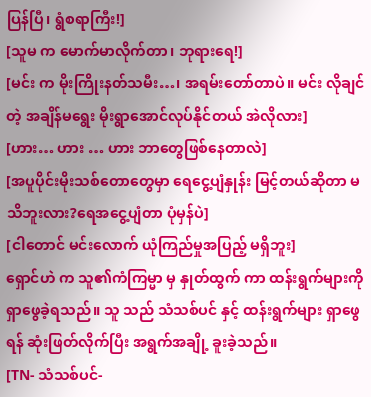ပြန်ပြီ၊ ရွံစရာကြီး!]
[သူမ က မောက်မာလိုက်တာ၊ ဘုရားရေ!]
[မင်း က မိုးကြိုးနတ်သမီး…၊ အရမ်းတော်တာပဲ။ မင်း လိုချင်တဲ့ အချိန်မရွေး မိုးရွာအောင်လုပ်နိုင်တယ် အဲလိုလား]
[ဟား… ဟား … ဟား ဘာတွေဖြစ်နေတာလဲ]
[အပူပိုင်းမိုးသစ်တောတွေမှာ ရေငွေ့ပျံနှုန်း မြင့်တယ်ဆိုတာ မသိဘူးလား?ရေအငွေ့ပျံတာ ပုံမှန်ပဲ]
[ငါတောင် မင်းလောက် ယုံကြည်မှုအပြည့် မရှိဘူး]
ရှောင်ဟဲ က သူ၏ကံကြမ္မာ မှ နှုတ်ထွက် ကာ ထန်းရွက်များကို ရှာဖွေခဲ့ရသည်။ သူ သည် သံသစ်ပင် နှင့် ထန်းရွက်များ ရှာဖွေရန် ဆုံးဖြတ်လိုက်ပြီး အရွက်အချို့ ခူးခဲ့သည်။
[TN- သံသစ်ပင်-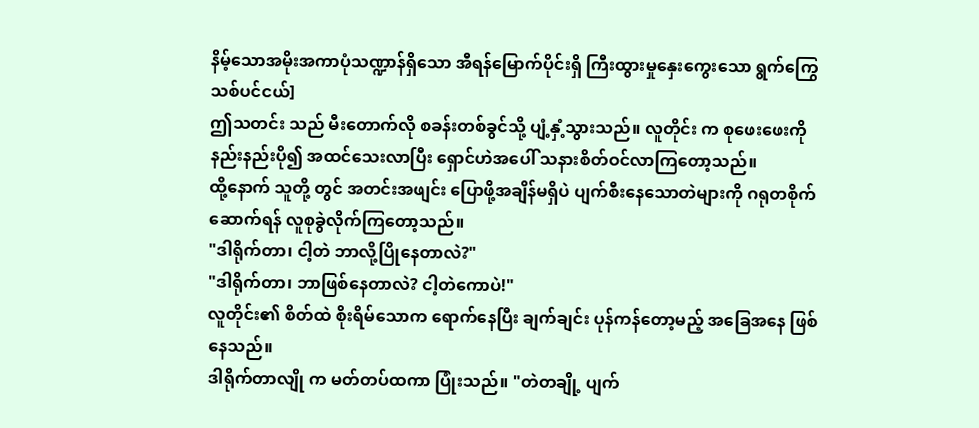နိမ့်သောအမိုးအကာပုံသဏ္ဍာန်ရှိသော အီရန်မြောက်ပိုင်းရှိ ကြီးထွားမှုနှေးကွေးသော ရွက်ကြွေသစ်ပင်ငယ်]
ဤသတင်း သည် မီးတောက်လို စခန်းတစ်ခွင်သို့ ပျံ့နှံ့သွားသည်။ လူတိုင်း က စုဖေးဖေးကို နည်းနည်းပို၍ အထင်သေးလာပြီး ရှောင်ဟဲအပေါ် သနားစိတ်ဝင်လာကြတော့သည်။
ထို့နောက် သူတို့ တွင် အတင်းအဖျင်း ပြောဖို့အချိန်မရှိပဲ ပျက်စီးနေသောတဲများကို ဂရုတစိုက်ဆောက်ရန် လူစုခွဲလိုက်ကြတော့သည်။
"ဒါရိုက်တာ၊ ငါ့တဲ ဘာလို့ပြိုနေတာလဲ?"
"ဒါရိုက်တာ၊ ဘာဖြစ်နေတာလဲ? ငါ့တဲကောပဲ!"
လူတိုင်း၏ စိတ်ထဲ စိုးရိမ်သောက ရောက်နေပြီး ချက်ချင်း ပုန်ကန်တော့မည့် အခြေအနေ ဖြစ်နေသည်။
ဒါရိုက်တာလျို က မတ်တပ်ထကာ ပြုံးသည်။ "တဲတချို့ ပျက်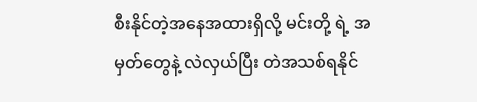စီးနိုင်တဲ့အနေအထားရှိလို့ မင်းတို့ ရဲ့ အမှတ်တွေနဲ့ လဲလှယ်ပြီး တဲအသစ်ရနိုင်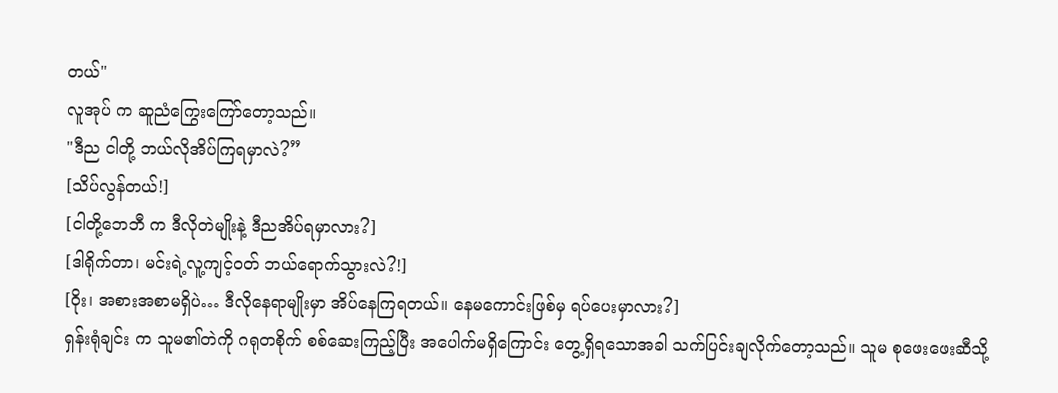တယ်"
လူအုပ် က ဆူညံကြွေးကြော်တော့သည်။
"ဒီည ငါတို့ ဘယ်လိုအိပ်ကြရမှာလဲ?”
[သိပ်လွန်တယ်!]
[ငါတို့ဘေဘီ က ဒီလိုတဲမျိုးနဲ့ ဒီညအိပ်ရမှာလား?]
[ဒါရိုက်တာ၊ မင်းရဲ့လူ့ကျင့်ဝတ် ဘယ်ရောက်သွားလဲ?!]
[ဝိုး၊ အစားအစာမရှိပဲ… ဒီလိုနေရာမျိုးမှာ အိပ်နေကြရတယ်။ နေမကောင်းဖြစ်မှ ရပ်ပေးမှာလား?]
ရှန်းရုံချင်း က သူမ၏တဲကို ဂရုတစိုက် စစ်ဆေးကြည့်ပြီး အပေါက်မရှိကြောင်း တွေ့ရှိရသောအခါ သက်ပြင်းချလိုက်တော့သည်။ သူမ စုဖေးဖေးဆီသို့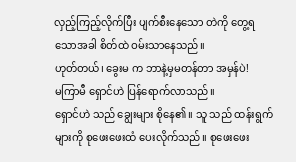လှည့်ကြည့်လိုက်ပြီး ပျက်စီးနေသော တဲကို တွေ့ရသောအခါ စိတ်ထဲ ဝမ်းသာနေသည်။
ဟုတ်တယ်၊ ခွေးမ က ဘာနဲ့မှမတန်တာ အမှန်ပဲ!
မကြာမီ ရှောင်ဟဲ ပြန်ရောက်လာသည်။
ရှောင်ဟဲ သည် ချွေးများ စိုနေ၏။ သူ သည် ထန်းရွက်များကို စုဖေးဖေးထံ ပေးလိုက်သည်။ စုဖေးဖေး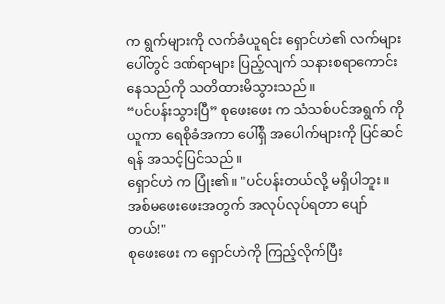က ရွက်များကို လက်ခံယူရင်း ရှောင်ဟဲ၏ လက်များပေါ်တွင် ဒဏ်ရာများ ပြည့်လျက် သနားစရာကောင်းနေသည်ကို သတိထားမိသွားသည်။
“ပင်ပန်းသွားပြီ” စုဖေးဖေး က သံသစ်ပင်အရွက် ကို ယူကာ ရေစိုခံအကာ ပေါ်ရှိ အပေါက်များကို ပြင်ဆင်ရန် အသင့်ပြင်သည်။
ရှောင်ဟဲ က ပြုံး၏။ "ပင်ပန်းတယ်လို့ မရှိပါဘူး။ အစ်မဖေးဖေးအတွက် အလုပ်လုပ်ရတာ ပျော်တယ်!"
စုဖေးဖေး က ရှောင်ဟဲကို ကြည့်လိုက်ပြီး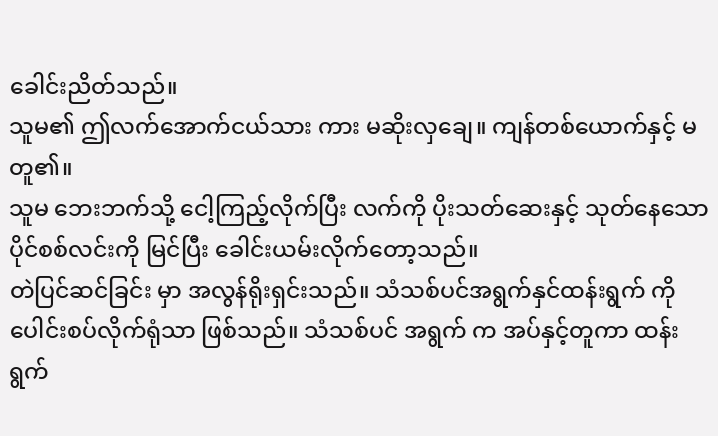ခေါင်းညိတ်သည်။
သူမ၏ ဤလက်အောက်ငယ်သား ကား မဆိုးလှချေ။ ကျန်တစ်ယောက်နှင့် မတူ၏။
သူမ ဘေးဘက်သို့ ငေါ့ကြည့်လိုက်ပြီး လက်ကို ပိုးသတ်ဆေးနှင့် သုတ်နေသော ပိုင်စစ်လင်းကို မြင်ပြီး ခေါင်းယမ်းလိုက်တော့သည်။
တဲပြင်ဆင်ခြင်း မှာ အလွန်ရိုးရှင်းသည်။ သံသစ်ပင်အရွက်နှင်ထန်းရွက် ကို ပေါင်းစပ်လိုက်ရုံသာ ဖြစ်သည်။ သံသစ်ပင် အရွက် က အပ်နှင့်တူကာ ထန်းရွက်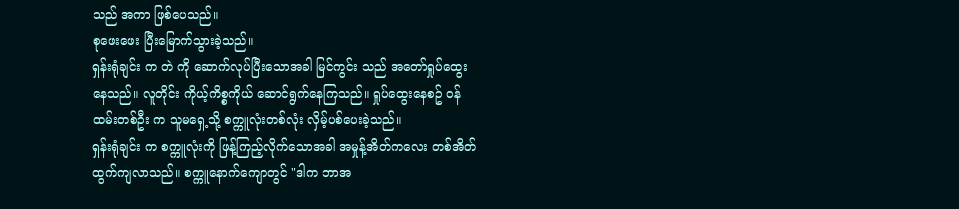သည် အကာ ဖြစ်ပေသည်။
စုဖေးဖေး ပြီးမြောက်သွားခဲ့သည်။
ရှန်းရုံချင်း က တဲ ကို ဆောက်လုပ်ပြီးသောအခါ မြင်ကွင်း သည် အတော်ရှုပ်ထွေးနေသည်။ လူတိုင်း ကိုယ့်ကိစ္စကိုယ် ဆောင်ရွက်နေကြသည်။ ရှုပ်ထွေးနေစဥ် ဝန်ထမ်းတစ်ဦး က သူမရှေ့သို့ စက္ကူလုံးတစ်လုံး လှိမ့်ပစ်ပေးခဲ့သည်။
ရှန်းရုံချင်း က စက္ကူလုံးကို ဖြန့်ကြည့်လိုက်သောအခါ အမှုန့်အိတ်ကလေး တစ်အိတ် ထွက်ကျလာသည်။ စက္ကူနောက်ကျောတွင် "ဒါက ဘာအ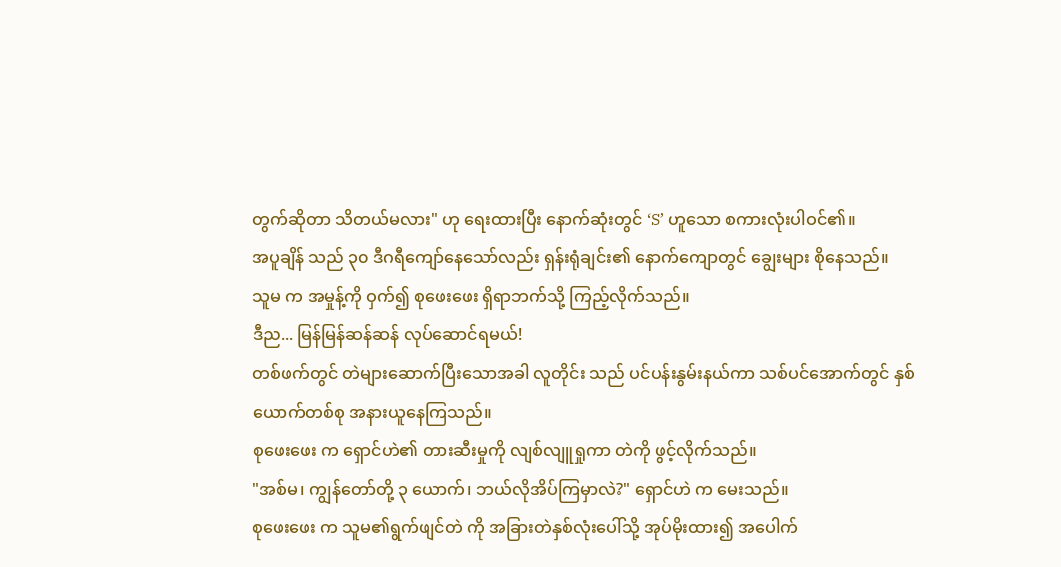တွက်ဆိုတာ သိတယ်မလား" ဟု ရေးထားပြီး နောက်ဆုံးတွင် ‘S’ ဟူသော စကားလုံးပါဝင်၏။
အပူချိန် သည် ၃၀ ဒီဂရီကျော်နေသော်လည်း ရှန်းရုံချင်း၏ နောက်ကျောတွင် ချွေးများ စိုနေသည်။
သူမ က အမှုန့်ကို ဝှက်၍ စုဖေးဖေး ရှိရာဘက်သို့ ကြည့်လိုက်သည်။
ဒီည... မြန်မြန်ဆန်ဆန် လုပ်ဆောင်ရမယ်!
တစ်ဖက်တွင် တဲများဆောက်ပြီးသောအခါ လူတိုင်း သည် ပင်ပန်းနွမ်းနယ်ကာ သစ်ပင်အောက်တွင် နှစ်ယောက်တစ်စု အနားယူနေကြသည်။
စုဖေးဖေး က ရှောင်ဟဲ၏ တားဆီးမှုကို လျစ်လျူရှုကာ တဲကို ဖွင့်လိုက်သည်။
"အစ်မ၊ ကျွန်တော်တို့ ၃ ယောက်၊ ဘယ်လိုအိပ်ကြမှာလဲ?" ရှောင်ဟဲ က မေးသည်။
စုဖေးဖေး က သူမ၏ရွက်ဖျင်တဲ ကို အခြားတဲနှစ်လုံးပေါ်သို့ အုပ်မိုးထား၍ အပေါက်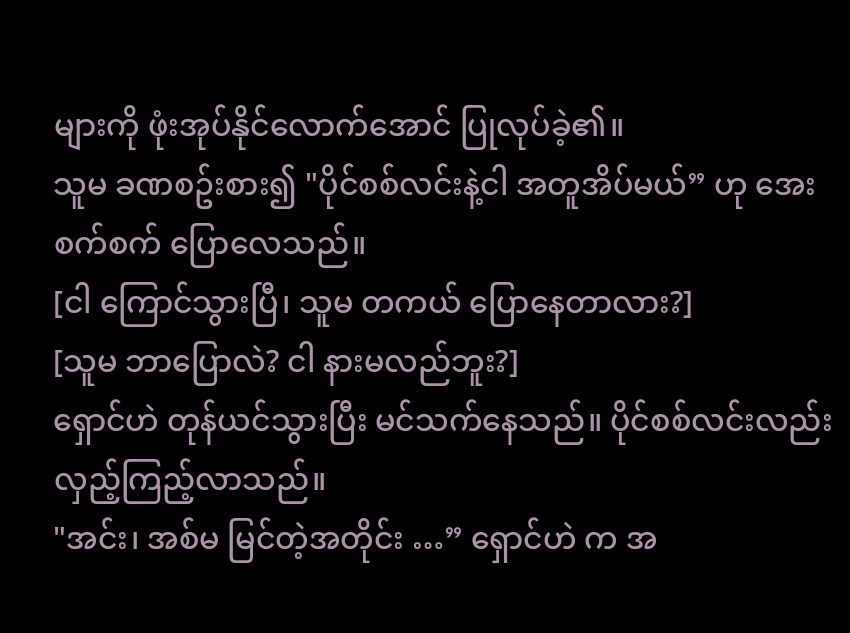များကို ဖုံးအုပ်နိုင်လောက်အောင် ပြုလုပ်ခဲ့၏။
သူမ ခဏစဥ်းစား၍ "ပိုင်စစ်လင်းနဲ့ငါ အတူအိပ်မယ်” ဟု အေးစက်စက် ပြောလေသည်။
[ငါ ကြောင်သွားပြီ၊ သူမ တကယ် ပြောနေတာလား?]
[သူမ ဘာပြောလဲ? ငါ နားမလည်ဘူး?]
ရှောင်ဟဲ တုန်ယင်သွားပြီး မင်သက်နေသည်။ ပိုင်စစ်လင်းလည်း လှည့်ကြည့်လာသည်။
"အင်း၊ အစ်မ မြင်တဲ့အတိုင်း …” ရှောင်ဟဲ က အ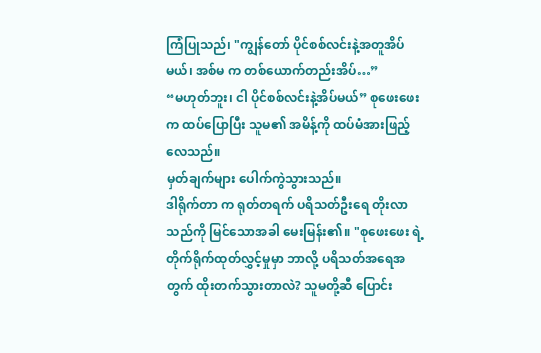ကြံပြုသည်၊ "ကျွန်တော် ပိုင်စစ်လင်းနဲ့အတူအိပ်မယ်၊ အစ်မ က တစ်ယောက်တည်းအိပ်…”
“မဟုတ်ဘူး၊ ငါ ပိုင်စစ်လင်းနဲ့အိပ်မယ်” စုဖေးဖေး က ထပ်ပြောပြီး သူမ၏ အမိန့်ကို ထပ်မံအားဖြည့်လေသည်။
မှတ်ချက်များ ပေါက်ကွဲသွားသည်။
ဒါရိုက်တာ က ရုတ်တရက် ပရိသတ်ဦးရေ တိုးလာသည်ကို မြင်သောအခါ မေးမြန်း၏။ "စုဖေးဖေး ရဲ့ တိုက်ရိုက်ထုတ်လွှင့်မှုမှာ ဘာလို့ ပရိသတ်အရေအတွက် ထိုးတက်သွားတာလဲ? သူမတို့ဆီ ပြောင်း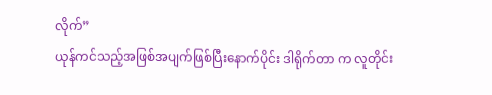လိုက်”
ယုန်ကင်သည့်အဖြစ်အပျက်ဖြစ်ပြီးနောက်ပိုင်း ဒါရိုက်တာ က လူတိုင်း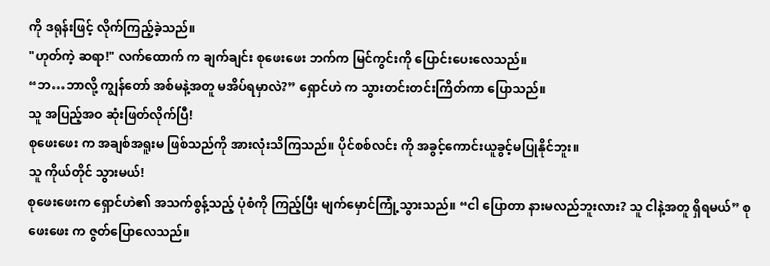ကို ဒရုန်းဖြင့် လိုက်ကြည့်ခဲ့သည်။
"ဟုတ်ကဲ့ ဆရာ!" လက်ထောက် က ချက်ချင်း စုဖေးဖေး ဘက်က မြင်ကွင်းကို ပြောင်းပေးလေသည်။
“ဘ…ဘာလို့ ကျွန်တော် အစ်မနဲ့အတူ မအိပ်ရမှာလဲ?” ရှောင်ဟဲ က သွားတင်းတင်းကြိတ်ကာ ပြောသည်။
သူ အပြည့်အဝ ဆုံးဖြတ်လိုက်ပြီ!
စုဖေးဖေး က အချစ်အရူးမ ဖြစ်သည်ကို အားလုံးသိကြသည်။ ပိုင်စစ်လင်း ကို အခွင့်ကောင်းယူခွင့်မပြုနိုင်ဘူး။
သူ ကိုယ်တိုင် သွားမယ်!
စုဖေးဖေးက ရှောင်ဟဲ၏ အသက်စွန့်သည့် ပုံစံကို ကြည့်ပြီး မျက်မှောင်ကြုံ့သွားသည်။ “ငါ ပြောတာ နားမလည်ဘူးလား? သူ ငါနဲ့အတူ ရှိရမယ်” စုဖေးဖေး က ဇွတ်ပြောလေသည်။